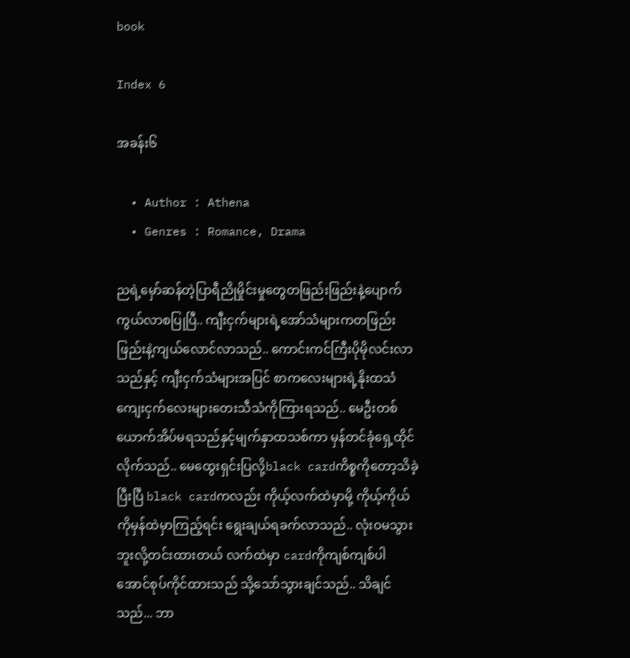book

Index 6

အခန်း၆

  • Author : Athena
  • Genres : Romance, Drama

ညရဲ့မှော်ဆန်တဲ့ပြာရီညိုမှိုင်းမှုတွေတဖြည်းဖြည်းနဲ့ပျောက်ကွယ်လာစပြုပြီ.. ကျီးငှက်များရဲ့အော်သံများကတဖြည်းဖြည်းနဲ့ကျယ်လောင်လာသည်.. ကောင်းကင်ကြီးပိုမိုလင်းလာသည်နှင့် ကျီးငှက်သံများအပြင် စာကလေးများရဲ့နိုးထသံ ကျေးငှက်လေးများတေးသီသံကိုကြားရသည်.. မေဦးတစ်ယောက်အိပ်မရသည်နှင့်မျက်နှာထသစ်ကာ မှန်တင်ခုံရှေ့ထိုင်လိုက်သည်.. မေထွေးရှင်းပြလို့black cardကိစ္စကိုတော့သိခဲ့ပြီးပြီ black cardကလည်း ကိုယ့်လက်ထဲမှာမို့ ကိုယ့်ကိုယ်ကိုမှန်ထဲမှာကြည့်ရင်း ရွေးချယ်ရခက်လာသည်.. လုံးဝမသွားဘူးလို့တင်းထားတယ် လက်ထဲမှာ cardကိုကျစ်ကျစ်ပါအောင်စုပ်ကိုင်ထားသည် သို့သော်သွားချင်သည်.. သိချင်သည်... ဘာ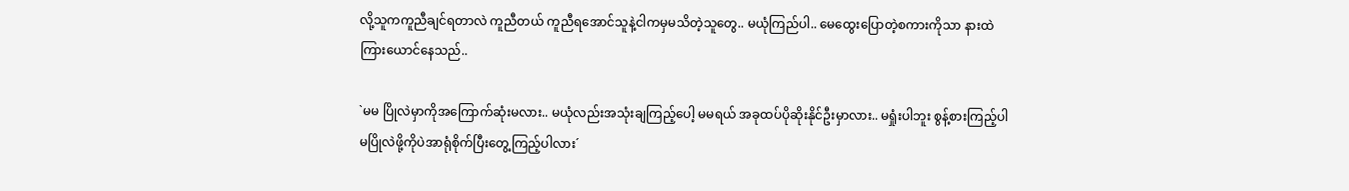လို့သူကကူညီချင်ရတာလဲ ကူညီတယ် ကူညီရအောင်သူနဲ့ငါကမှမသိတဲ့သူတွေ.. မယုံကြည်ပါ.. မေထွေးပြောတဲ့စကားကိုသာ နားထဲကြားယောင်နေသည်..

`မမ ပြိုလဲမှာကိုအကြောက်ဆုံးမလား.. မယုံလည်းအသုံးချကြည့်ပေါ့ မမရယ် အခုထပ်ပိုဆိုးနိုင်ဦးမှာလား.. မရှုံးပါဘူး စွန့်စားကြည့်ပါ မပြိုလဲဖို့ကိုပဲအာရုံစိုက်ပြီးတွေ့ကြည့်ပါလား´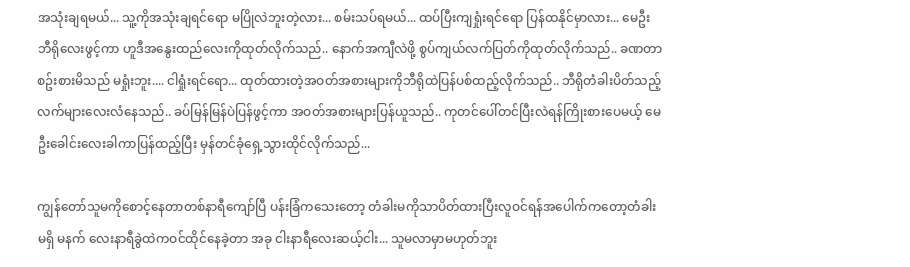အသုံးချရမယ်... သူ့ကိုအသုံးချရင်ရော မပြိုလဲဘူးတဲ့လား... စမ်းသပ်ရမယ်... ထပ်ပြီးကျရှုံးရင်ရော ပြန်ထနိုင်မှာလား... မေဦးဘီရိုလေးဖွင့်ကာ ဟူဒီအနွေးထည်လေးကိုထုတ်လိုက်သည်.. နောက်အကျီလဲဖို့ စွပ်ကျယ်လက်ပြတ်ကိုထုတ်လိုက်သည်.. ခဏတာစဥ်းစားမိသည် မရှုံးဘူး.... ငါရှုံးရင်ရော... ထုတ်ထားတဲ့အဝတ်အစားများကိုဘီရိုထဲပြန်ပစ်ထည့်လိုက်သည်.. ဘီရိုတံခါးပိတ်သည့်လက်များလေးလံနေသည်.. ခပ်မြန်မြန်ပဲပြန်ဖွင့်ကာ အဝတ်အစားများပြန်ယူသည်.. ကုတင်ပေါ်တင်ပြီးလဲရန်ကြိုးစားပေမယ့် မေဦးခေါင်းလေးခါကာပြန်ထည့်ပြီး မှန်တင်ခုံရှေ့သွားထိုင်လိုက်သည်...

ကျွန်တော်သူမကိုစောင့်နေတာတစ်နာရီကျော်ပြီ ပန်းခြံကသေးတော့ တံခါးမကိုသာပိတ်ထားပြီးလူဝင်ရန်အပေါက်ကတော့တံခါးမရှိ မနက် လေးနာရီခွဲထဲကဝင်ထိုင်နေခဲ့တာ အခု ငါးနာရီလေးဆယ့်ငါး... သူမလာမှာမဟုတ်ဘူး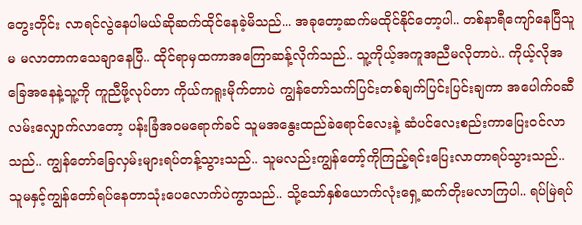တွေးတိုင်း လာရင်လွဲနေပါမယ်ဆိုဆက်ထိုင်နေခဲ့မိသည်... အခုတော့ဆက်မထိုင်နိုင်တော့ပါ.. တစ်နာရီကျော်နေပြီသူမ မလာတာကသေချာနေပြီ.. ထိုင်ရာမှထကာအကြောဆန့်လိုက်သည်.. သူ့ကိုယ့်အကူအညီမလိုတာပဲ.. ကိုယ့်လိုအခြေအနေနဲ့သူ့ကို ကူညီဖို့လုပ်တာ ကိုယ်ကရူးမိုက်တာပဲ ကျွန်တော်သက်ပြင်းတစ်ချက်ပြင်းပြင်းချကာ အပေါက်ဝဆီလမ်းလျှောက်လာတော့ ပန်းခြံအဝမရောက်ခင် သူမအနွေးထည်ခဲရောင်လေးနဲ့ ဆံပင်လေးစည်းကာပြေးဝင်လာသည်.. ကျွန်တော်ခြေလှမ်းများရပ်တန့်သွားသည်.. သူမလည်းကျွန်တော့်ကိုကြည့်ရင်းပြေးလာတာရပ်သွားသည်.. သူမနှင့်ကျွန်တော်ရပ်နေတာသုံးပေလောက်ပဲကွာသည်.. သို့သော်နှစ်ယောက်လုံးရှေ့ဆက်တိုးမလာကြပါ.. ရပ်မြဲရပ်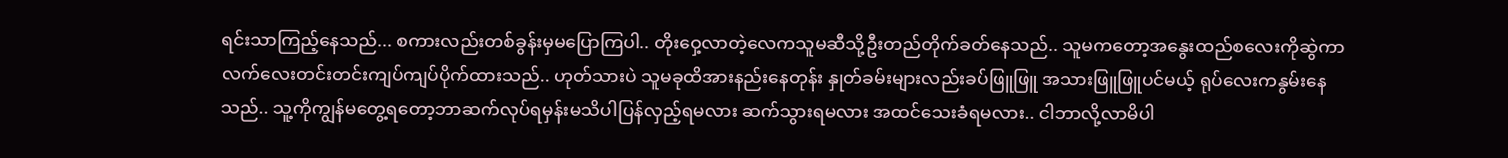ရင်းသာကြည့်နေသည်... စကားလည်းတစ်ခွန်းမှမပြောကြပါ.. တိုးဝှေ့လာတဲ့လေကသူမဆီသို့ဦးတည်တိုက်ခတ်နေသည်.. သူမကတော့အနွေးထည်စလေးကိုဆွဲကာ လက်လေးတင်းတင်းကျပ်ကျပ်ပိုက်ထားသည်.. ဟုတ်သားပဲ သူမခုထိအားနည်းနေတုန်း နှုတ်ခမ်းများလည်းခပ်ဖြူဖြူ အသားဖြူဖြူပင်မယ့် ရုပ်လေးကနွမ်းနေသည်.. သူ့ကိုကျွန်မတွေ့ရတော့ဘာဆက်လုပ်ရမှန်းမသိပါပြန်လှည့်ရမလား ဆက်သွားရမလား အထင်သေးခံရမလား.. ငါဘာလို့လာမိပါ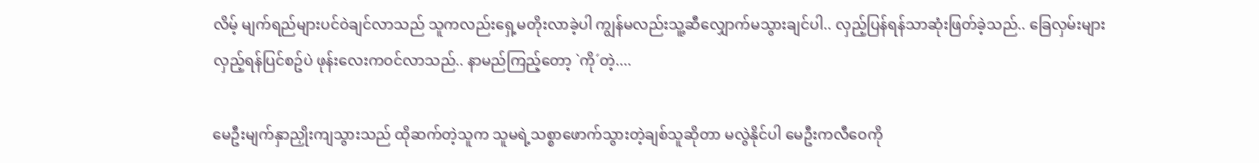လိမ့် မျက်ရည်များပင်ဝဲချင်လာသည် သူကလည်းရှေ့မတိုးလာခဲ့ပါ ကျွန်မလည်းသူ့ဆီလျှောက်မသွားချင်ပါ.. လှည့်ပြန်ရန်သာဆုံးဖြတ်ခဲ့သည်.. ခြေလှမ်းများလှည့်ရန်ပြင်စဥ်ပဲ ဖုန်းလေးကဝင်လာသည်.. နာမည်ကြည့်တော့ `ကို´တဲ့....

မေဦးမျက်နှာညှိုးကျသွားသည် ထိုဆက်တဲ့သူက သူမရဲ့သစ္စာဖောက်သွားတဲ့ချစ်သူဆိုတာ မလွဲနိုင်ပါ မေဦးကလီဝေကို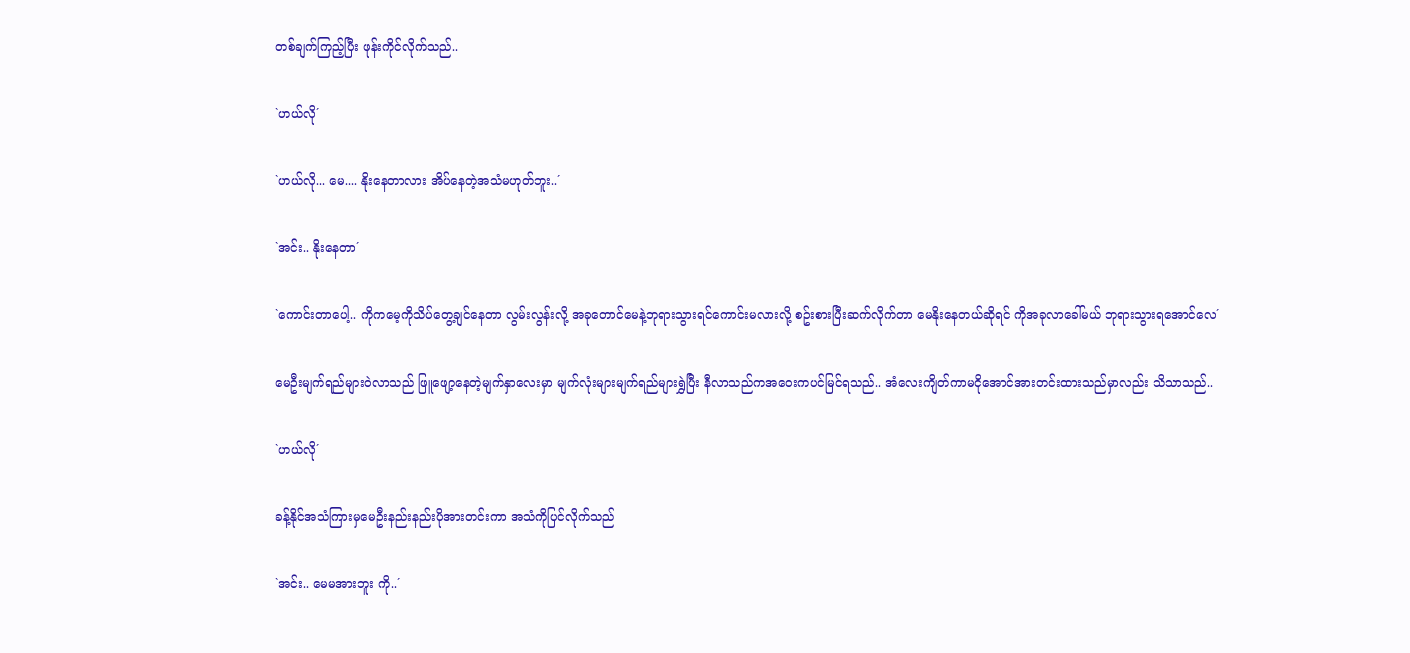တစ်ချက်ကြည့်ပြီး ဖုန်းကိုင်လိုက်သည်..

`ဟယ်လို´

`ဟယ်လို... မေ.... နိုးနေတာလား အိပ်နေတဲ့အသံမဟုတ်ဘူး..´

`အင်း.. နိုးနေတာ´

`ကောင်းတာပေါ့.. ကိုကမေ့ကိုသိပ်တွေ့ချင်နေတာ လွမ်းလွန်းလို့ အခုတောင်မေနဲ့ဘုရားသွားရင်ကောင်းမလားလို့ စဥ်းစားပြီးဆက်လိုက်တာ မေနိုးနေတယ်ဆိုရင် ကိုအခုလာခေါ်မယ် ဘုရားသွားရအောင်လေ´

မေဦးမျက်ရည်များဝဲလာသည် ဖြူဖျော့နေတဲ့မျက်နှာလေးမှာ မျက်လုံးများမျက်ရည်များရွှဲပြီး နီလာသည်ကအဝေးကပင်မြင်ရသည်.. အံလေးကျိတ်ကာမငိုအောင်အားတင်းထားသည်မှာလည်း သိသာသည်..

`ဟယ်လို´

ခန့်နိုင်အသံကြားမှမေဦးနည်းနည်းပိုအားတင်းကာ အသံကိုပြင်လိုက်သည်

`အင်း.. မေမအားဘူး ကို..´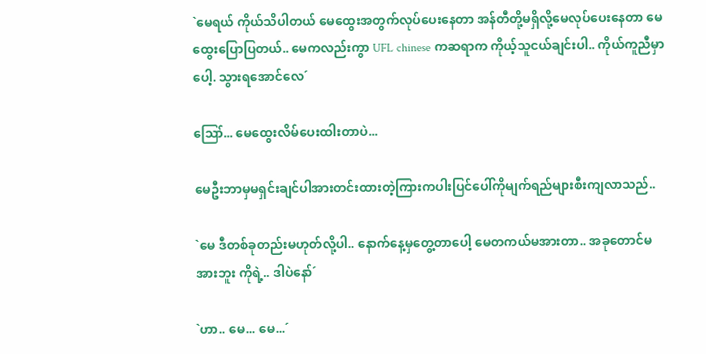`မေရယ် ကိုယ်သိပါတယ် မေထွေးအတွက်လုပ်ပေးနေတာ အန်တီတို့မရှိလို့မေလုပ်ပေးနေတာ မေထွေးပြောပြတယ်.. မေကလည်းကွာ UFL chinese ကဆရာက ကိုယ့်သူငယ်ချင်းပါ.. ကိုယ်ကူညီမှာပေါ့. သွားရအောင်လေ´

ဪ... မေထွေးလိမ်ပေးထါးတာပဲ...

မေဦးဘာမှမရှင်းချင်ပါအားတင်းထားတဲ့ကြားကပါးပြင်ပေါ်ကိုမျက်ရည်များစီးကျလာသည်..

`မေ ဒီတစ်ခုတည်းမဟုတ်လို့ပါ.. နောက်နေ့မှတွေ့တာပေါ့ မေတကယ်မအားတာ.. အခုတောင်မအားဘူး ကိုရဲ့.. ဒါပဲနော်´

`ဟာ.. မေ... မေ...´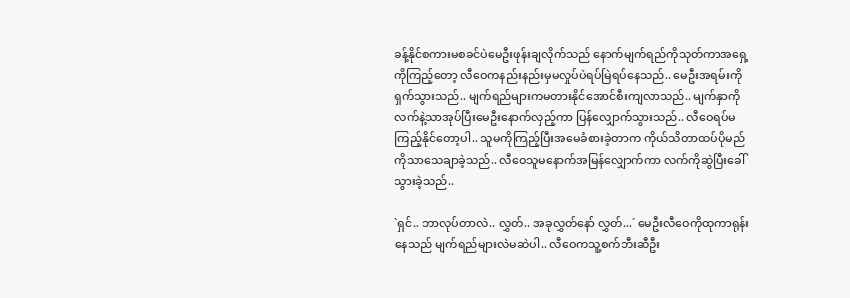ခန့်နိုင်စကားမစခင်ပဲမေဦးဖုန်းချလိုက်သည် နောက်မျက်ရည်ကိုသုတ်ကာအရှေ့ကိုကြည့်တော့ လီဝေကနည်းနည်းမှမလှုပ်ပဲရပ်မြဲရပ်နေသည်.. မေဦးအရမ်းကိုရှက်သွားသည်.. မျက်ရည်များကမတားနိုင်အောင်စီးကျလာသည်.. မျက်နှာကိုလက်နဲ့သာအုပ်ပြီးမေဦးနောက်လှည့်ကာ ပြန်လျှောက်သွားသည်.. လီဝေရပ်မကြည့်နိုင်တော့ပါ.. သူမကိုကြည့်ပြီးအမေခံစားခဲ့တာက ကိုယ်သိတာထပ်ပိုမည်ကိုသာသေချာခဲ့သည်.. လီဝေသူမနောက်အမြန်လျှောက်ကာ လက်ကိုဆွဲပြီးခေါ်သွားခဲ့သည်..

`ရှင်.. ဘာလုပ်တာလဲ.. လွှတ်.. အခုလွှတ်နော် လွှတ်...´ မေဦးလီဝေကိုထုကာရုန်းနေသည် မျက်ရည်များလဲမဆဲပါ.. လီဝေကသူ့စက်ဘီးဆီဦး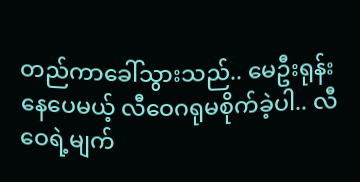တည်ကာခေါ်သွားသည်.. မေဦးရုန်းနေပေမယ့် လီဝေဂရုမစိုက်ခဲ့ပါ.. လီဝေရဲ့မျက်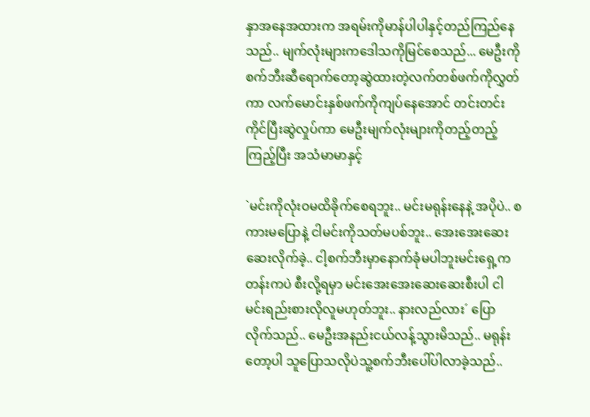နှာအနေအထားက အရမ်းကိုမာန်ပါပါနှင့်တည်ကြည်နေသည်.. မျက်လုံးများကဒေါသကိုမြင်စေသည်... မေဦးကိုစက်ဘီးဆီရောက်တော့ဆွဲထားတဲ့လက်တစ်ဖက်ကိုလွှတ်ကာ လက်မောင်းနှစ်ဖက်ကိုကျပ်နေအောင် တင်းတင်းကိုင်ပြီးဆွဲလှုပ်ကာ မေဦးမျက်လုံးများကိုတည့်တည့်ကြည့်ပြီး အသံမာမာနှင့်

`မင်းကိုလုံးဝမထိခိုက်စေရဘူး.. မင်းမရုန်းနေနဲ့ အပိုပဲ.. စကားမပြောနဲ့ ငါမင်းကိုသတ်မပစ်ဘူး.. အေးအေးဆေးဆေးလိုက်ခဲ့.. ငါ့စက်ဘီးမှာနောက်ခုံမပါဘူးမင်းရှေ့ကတန်းကပဲ စီးလို့ရမှာ မင်းအေးအေးဆေးဆေးစီးပါ ငါမင်းရည်းစားလိုလူမဟုတ်ဘူး.. နားလည်လား´ ပြောလိုက်သည်.. မေဦးအနည်းငယ်လန့်သွားမိသည်.. မရုန်းတော့ပါ သူပြောသလိုပဲသူ့စက်ဘီးပေါ်ပါလာခဲ့သည်..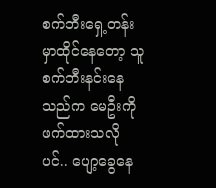စက်ဘီးရှေ့တန်းမှာထိုင်နေတော့ သူစက်ဘီးနင်းနေသည်က မေဦးကိုဖက်ထားသလိုပင်.. ပျော့ခွေနေ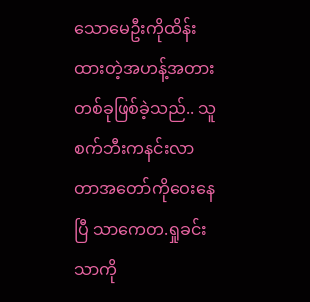သောမေဦးကိုထိန်းထားတဲ့အဟန့်အတား တစ်ခုဖြစ်ခဲ့သည်.. သူစက်ဘီးကနင်းလာတာအတော်ကိုဝေးနေပြီ သာကေတ.ရှုခင်းသာကို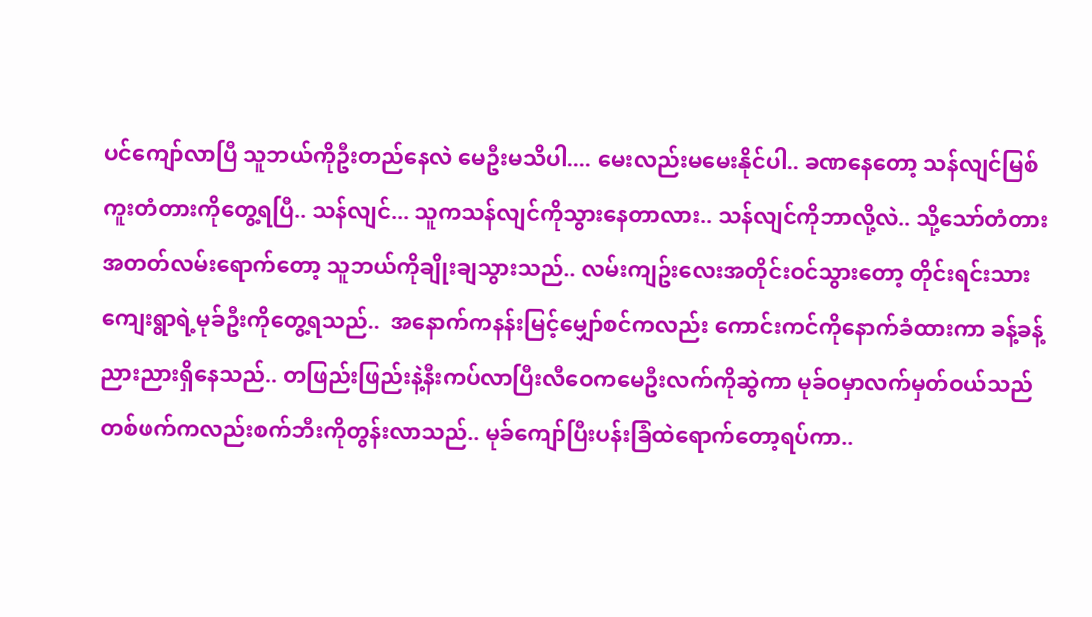ပင်ကျော်လာပြီ သူဘယ်ကိုဦးတည်နေလဲ မေဦးမသိပါ.... မေးလည်းမမေးနိုင်ပါ.. ခဏနေတော့ သန်လျင်မြစ်ကူးတံတားကိုတွေ့ရပြီ.. သန်လျင်... သူကသန်လျင်ကိုသွားနေတာလား.. သန်လျင်ကိုဘာလို့လဲ.. သို့သော်တံတားအတတ်လမ်းရောက်တော့ သူဘယ်ကိုချိုးချသွားသည်.. လမ်းကျဥ်းလေးအတိုင်းဝင်သွားတော့ တိုင်းရင်းသားကျေးရွာရဲ့မုခ်ဦးကိုတွေ့ရသည်..  အနောက်ကနန်းမြင့်မျှော်စင်ကလည်း ကောင်းကင်ကိုနောက်ခံထားကာ ခန့်ခန့်ညားညားရှိနေသည်.. တဖြည်းဖြည်းနဲ့နီးကပ်လာပြီးလီဝေကမေဦးလက်ကိုဆွဲကာ မုခ်ဝမှာလက်မှတ်ဝယ်သည် တစ်ဖက်ကလည်းစက်ဘီးကိုတွန်းလာသည်.. မုခ်ကျော်ပြီးပန်းခြံထဲရောက်တော့ရပ်ကာ..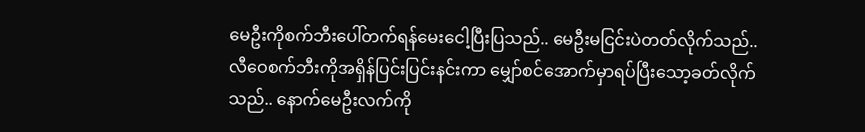မေဦးကိုစက်ဘီးပေါ်တက်ရန်မေးငေါ့ပြီးပြသည်.. မေဦးမငြင်းပဲတတ်လိုက်သည်.. လီဝေစက်ဘီးကိုအရှိန်ပြင်းပြင်းနင်းကာ မျှော်စင်အောက်မှာရပ်ပြီးသော့ခတ်လိုက်သည်.. နောက်မေဦးလက်ကို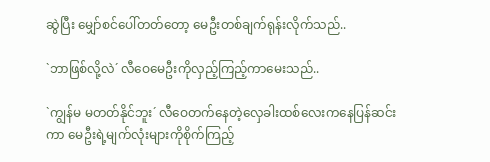ဆွဲပြီး မျှော်စင်ပေါ်တတ်တော့ မေဦးတစ်ချက်ရုန်းလိုက်သည်..

`ဘာဖြစ်လို့လဲ´ လီဝေမေဦးကိုလှည့်ကြည့်ကာမေးသည်..

`ကျွန်မ မတတ်နိုင်ဘူး´ လီဝေတက်နေတဲ့လှေခါးထစ်လေးကနေပြန်ဆင်းကာ မေဦးရဲ့မျက်လုံးများကိုစိုက်ကြည့်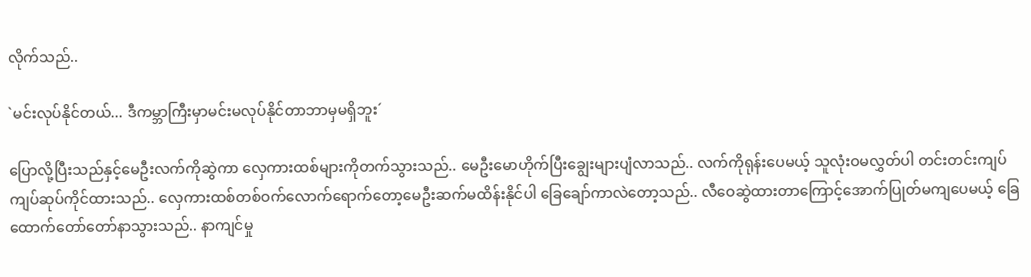လိုက်သည်..

`မင်းလုပ်နိုင်တယ်... ဒီကမ္ဘာကြီးမှာမင်းမလုပ်နိုင်တာဘာမှမရှိဘူး´

ပြောလို့ပြီးသည်နှင့်မေဦးလက်ကိုဆွဲကာ လှေကားထစ်များကိုတက်သွားသည်.. မေဦးမောဟိုက်ပြီးချွေးများပျံလာသည်.. လက်ကိုရုန်းပေမယ့် သူလုံးဝမလွှတ်ပါ တင်းတင်းကျပ်ကျပ်ဆုပ်ကိုင်ထားသည်.. လှေကားထစ်တစ်ဝက်လောက်ရောက်တော့မေဦးဆက်မထိန်းနိုင်ပါ ခြေချော်ကာလဲတော့သည်.. လီဝေဆွဲထားတာကြောင့်အောက်ပြုတ်မကျပေမယ့် ခြေထောက်တော်တော်နာသွားသည်.. နာကျင်မှု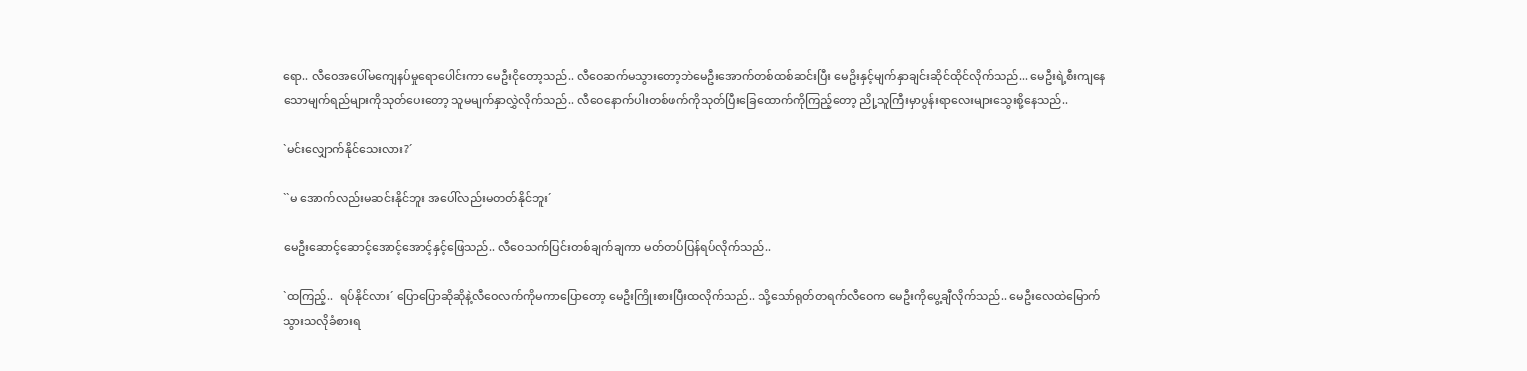ရော.. လီဝေအပေါ်မကျေနပ်မှုရောပေါင်းကာ မေဦးငိုတော့သည်.. လီဝေဆက်မသွားတော့ဘဲမေဦးအောက်တစ်ထစ်ဆင်းပြီး မေဥိးနှင့်မျက်နှာချင်းဆိုင်ထိုင်လိုက်သည်... မေဦးရဲ့စီးကျနေသောမျက်ရည်များကိုသုတ်ပေးတော့ သူမမျက်နှာလွှဲလိုက်သည်.. လီဝေနောက်ပါးတစ်ဖက်ကိုသုတ်ပြီးခြေထောက်ကိုကြည့်တော့ ညို့သူကြီးမှာပွန်းရာလေးများသွေးစို့နေသည်..

`မင်းလျှောက်နိုင်သေးလား?´

``မ အောက်လည်းမဆင်းနိုင်ဘူး အပေါ်လည်းမတတ်နိုင်ဘူး´

မေဦးဆောင့်ဆောင့်အောင့်အောင့်နှင့်ဖြေသည်.. လီဝေသက်ပြင်းတစ်ချက်ချကာ မတ်တပ်ပြန်ရပ်လိုက်သည်..

`ထကြည့်..  ရပ်နိုင်လား´ ပြောပြောဆိုဆိုနဲ့လီဝေလက်ကိုမကာပြောတော့ မေဦးကြိုးစားပြီးထလိုက်သည်.. သို့သော်ရုတ်တရက်လီဝေက မေဦးကိုပွေ့ချီလိုက်သည်.. မေဦးလေထဲမြောက်သွားသလိုခံစားရ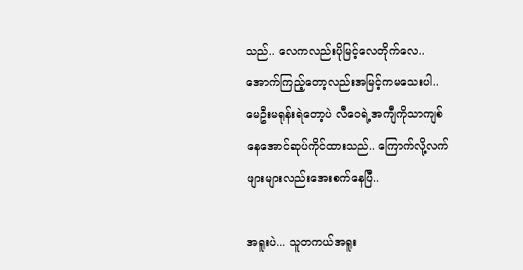သည်.. လေကလည်းပိုမြင့်လေတိုက်လေ.. အောက်ကြည့်တော့လည်းအမြင့်ကမသေးပါ.. မေဦးမရုန်းရဲတော့ပဲ လီဝေရဲ့အကျီကိုသာကျစ်နေအောင်ဆုပ်ကိုင်ထားသည်.. ကြောက်လို့လက်ဖျားများလည်းအေးစက်နေပြီ..

အရူးပဲ... သူတကယ်အရူး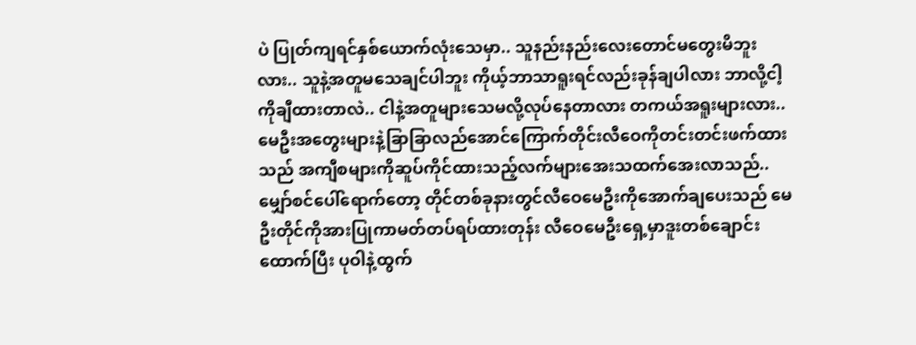ပဲ ပြုတ်ကျရင်နှစ်ယောက်လုံးသေမှာ.. သူနည်းနည်းလေးတောင်မတွေးမိဘူးလား.. သူနဲ့အတူမသေချင်ပါဘူး ကိုယ့်ဘာသာရူးရင်လည်းခုန်ချပါလား ဘာလို့ငါ့ကိုချီထားတာလဲ.. ငါနဲ့အတူများသေမလို့လုပ်နေတာလား တကယ်အရူးများလား.. မေဦးအတွေးများနဲ့ခြာခြာလည်အောင်ကြောက်တိုင်းလီဝေကိုတင်းတင်းဖက်ထားသည် အကျီစများကိုဆူပ်ကိုင်ထားသည့်လက်များအေးသထက်အေးလာသည်.. မျှော်စင်ပေါ်ရောက်တော့ တိုင်တစ်ခုနားတွင်လီဝေမေဦးကိုအောက်ချပေးသည် မေဦးတိုင်ကိုအားပြုကာမတ်တပ်ရပ်ထားတုန်း လီဝေမေဦးရှေ့မှာဒူးတစ်ချောင်းထောက်ပြီး ပုဝါနဲ့ထွက်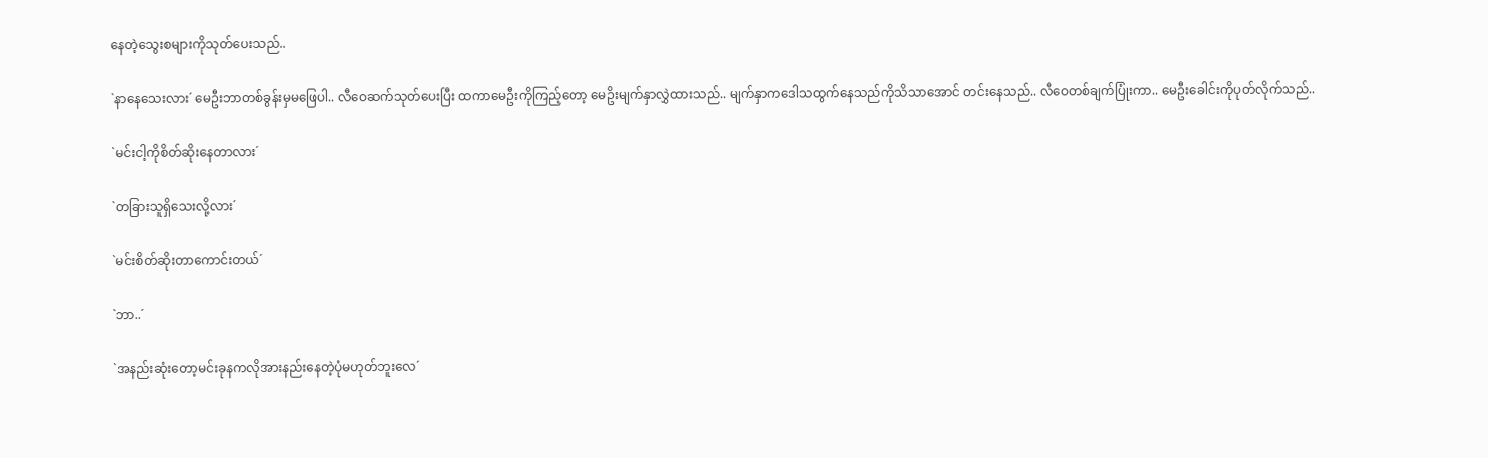နေတဲ့သွေးစများကိုသုတ်ပေးသည်..

`နာနေသေးလား´ မေဦးဘာတစ်ခွန်းမှမဖြေပါ.. လီဝေဆက်သုတ်ပေးပြီး ထကာမေဦးကိုကြည့်တော့ မေဥိးမျက်နှာလွှဲထားသည်.. မျက်နှာကဒေါသထွက်နေသည်ကိုသိသာအောင် တင်းနေသည်.. လီဝေတစ်ချက်ပြုံးကာ.. မေဦးခေါင်းကိုပုတ်လိုက်သည်..

`မင်းငါ့ကိုစိတ်ဆိုးနေတာလား´

`တခြားသူရှိသေးလို့လား´

`မင်းစိတ်ဆိုးတာကောင်းတယ်´

`ဘာ..´

`အနည်းဆုံးတော့မင်းခုနကလိုအားနည်းနေတဲ့ပုံမဟုတ်ဘူးလေ´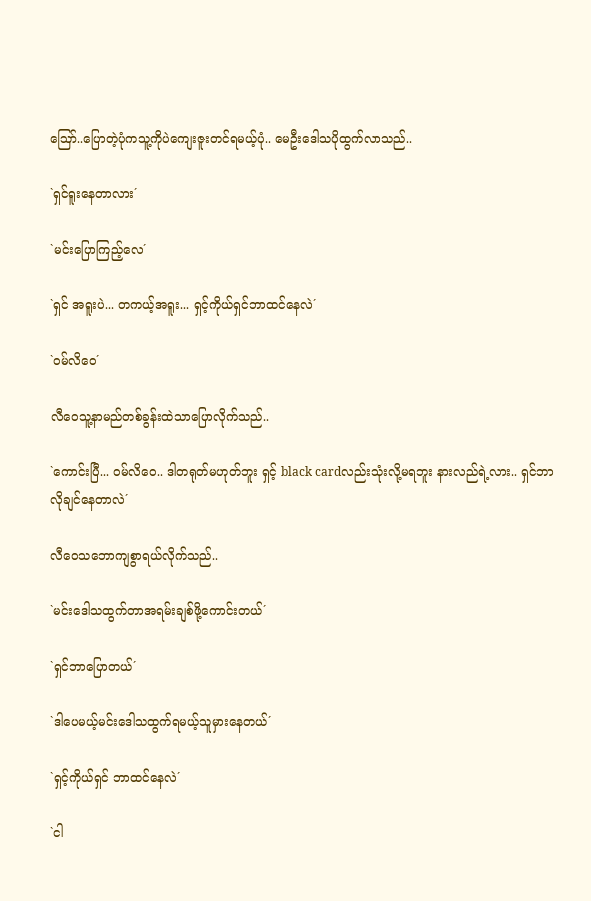ဪ..ပြောတဲ့ပုံကသူ့ကိုပဲကျေးဇူးတင်ရမယ့်ပုံ.. မေဦးဒေါသပိုထွက်လာသည်..

`ရှင်ရူးနေတာလား´

`မင်းပြောကြည့်လေ´

`ရှင် အရူးပဲ... တကယ့်အရူး... ရှင့်ကိုယ်ရှင်ဘာထင်နေလဲ´

`ဝမ်လိဝေ´

လီဝေသူ့နာမည်တစ်ခွန်းထဲသာပြောလိုက်သည်..

`ကောင်းပြီ... ဝမ်လိဝေ.. ဒါတရုတ်မဟုတ်ဘူး ရှင့် black cardလည်းသုံးလို့မရဘူး နားလည်ရဲ့လား.. ရှင်ဘာလိုချင်နေတာလဲ´

လီဝေသဘောကျစွာရယ်လိုက်သည်..

`မင်းဒေါသထွက်တာအရမ်းချစ်ဖို့ကောင်းတယ်´

`ရှင်ဘာပြောတယ်´

`ဒါပေမယ့်မင်းဒေါသထွက်ရမယ့်သူမှားနေတယ်´

`ရှင့်ကိုယ်ရှင် ဘာထင်နေလဲ´

`ငါ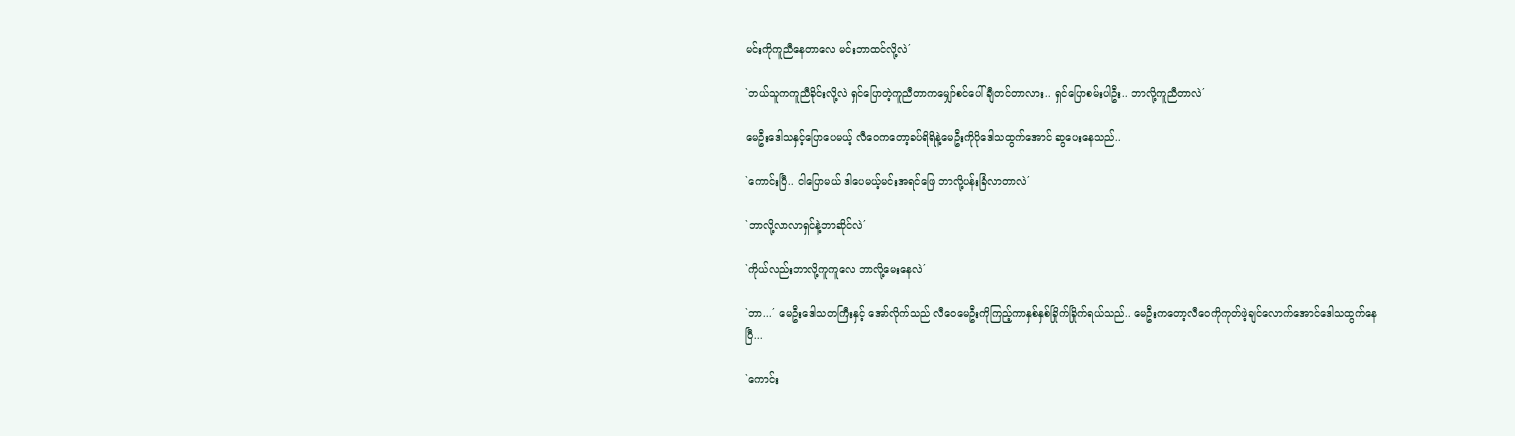မင်းကိုကူညီနေတာလေ မင်းဘာထင်လို့လဲ´

`ဘယ်သူကကူညီခိုင်းလို့လဲ ရှင်ပြောတဲ့ကူညီတာကမျှော်စင်ပေါ်ချီတင်တာလား.. ရှင်ပြောစမ်းပါဦး.. ဘာလို့ကူညီတာလဲ´

မေဦးဒေါသနှင့်ပြောပေမယ့် လီဝေကတော့ခပ်ရိရိနဲ့မေဦးကိုပိုဒေါသထွက်အောင် ဆွပေးနေသည်..

`ကောင်းပြီ.. ငါပြောမယ် ဒါပေမယ့်မင်းအရင်ဖြေ ဘာလို့ပန်းခြံလာတာလဲ´

`ဘာလို့လာလာရှင်နဲ့ဘာဆိုင်လဲ´

`ကိုယ်လည်းဘာလို့ကူကူလေ ဘာလို့မေးနေလဲ´

`ဘာ...´ မေဦးဒေါသတကြီးနှင့် အော်လိုက်သည် လီဝေမေဦးကိုကြည့်ကာနှစ်နှစ်ခြိုက်ခြိုက်ရယ်သည်.. မေဦးကတော့လီဝေကိုကုတ်ဖဲ့ချင်လောက်အောင်ဒေါသထွက်နေပြီ...

`ကောင်း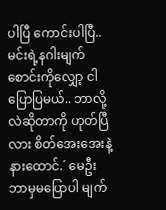ပါပြီ ကောင်းပါပြီ.. မင်းရဲ့နဂါးမျက်စောင်းကိုလျှော့ ငါပြောပြမယ်.. ဘာလို့လဲဆိုတာကို ဟုတ်ပြီလား စိတ်အေးအေးနဲ့နားထောင်.´ မေဦးဘာမှမပြောပါ မျက်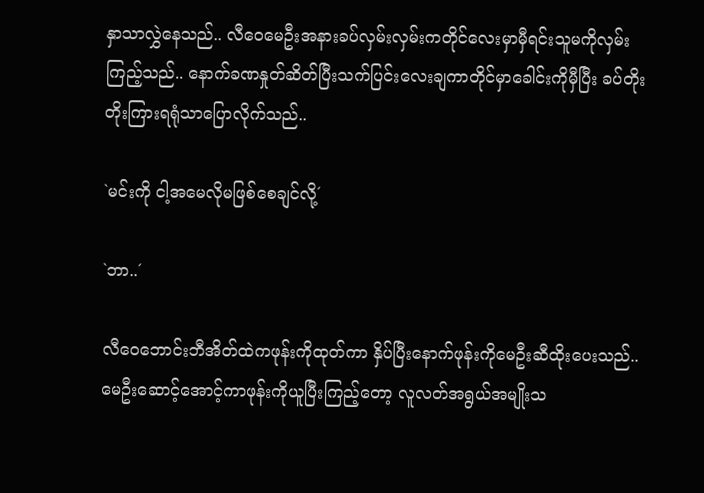နှာသာလွှဲနေသည်.. လီဝေမေဦးအနားခပ်လှမ်းလှမ်းကတိုင်လေးမှာမှီရင်းသူမကိုလှမ်းကြည့်သည်.. နောက်ခဏနှုတ်ဆိတ်ပြီးသက်ပြင်းလေးချကာတိုင်မှာခေါင်းကိုမှီပြီး ခပ်တိုးတိုးကြားရရုံသာပြောလိုက်သည်..

`မင်းကို ငါ့အမေလိုမဖြစ်စေချင်လို့´

`ဘာ..´

လီဝေဘောင်းဘီအိတ်ထဲကဖုန်းကိုထုတ်ကာ နှိပ်ပြီးနောက်ဖုန်းကိုမေဦးဆီထိုးပေးသည်.. မေဦးဆောင့်အောင့်ကာဖုန်းကိုယူပြီးကြည့်တော့ လူလတ်အရွယ်အမျိုးသ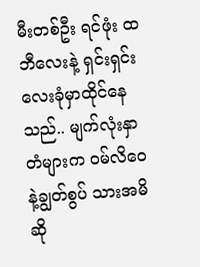မီးတစ်ဦး ရင်ဖုံး ထဘီလေးနဲ့ ရှင်းရှင်းလေးခုံမှာထိုင်နေသည်.. မျက်လုံးနှာတံများက ဝမ်လိဝေနဲ့ချွတ်စွပ် သားအမိဆို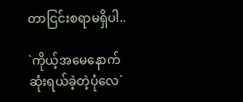တာငြင်းစရာမရှိပါ..

`ကိုယ့်အမေနောက်ဆုံးရယ်ခဲ့တဲ့ပုံလေ´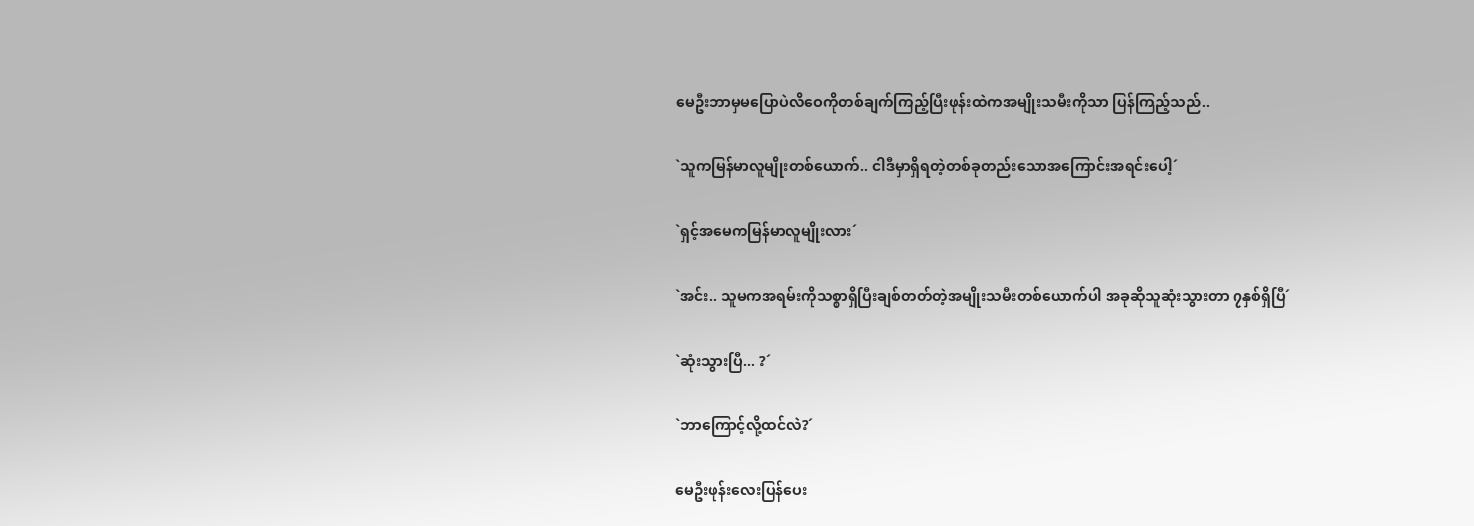မေဦးဘာမှမပြောပဲလိဝေကိုတစ်ချက်ကြည့်ပြီးဖုန်းထဲကအမျိုးသမီးကိုသာ ပြန်ကြည့်သည်..

`သူကမြန်မာလူမျိုးတစ်ယောက်.. ငါဒီမှာရှိရတဲ့တစ်ခုတည်းသောအကြောင်းအရင်းပေါ့´

`ရှင့်အမေကမြန်မာလူမျိုးလား´

`အင်း.. သူမကအရမ်းကိုသစ္စာရှိပြီးချစ်တတ်တဲ့အမျိုးသမီးတစ်ယောက်ပါ အခုဆိုသူဆုံးသွားတာ ၇နှစ်ရှိပြီ´

`ဆုံးသွားပြီ... ?´

`ဘာကြောင့်လို့ထင်လဲ?´

မေဦးဖုန်းလေးပြန်ပေး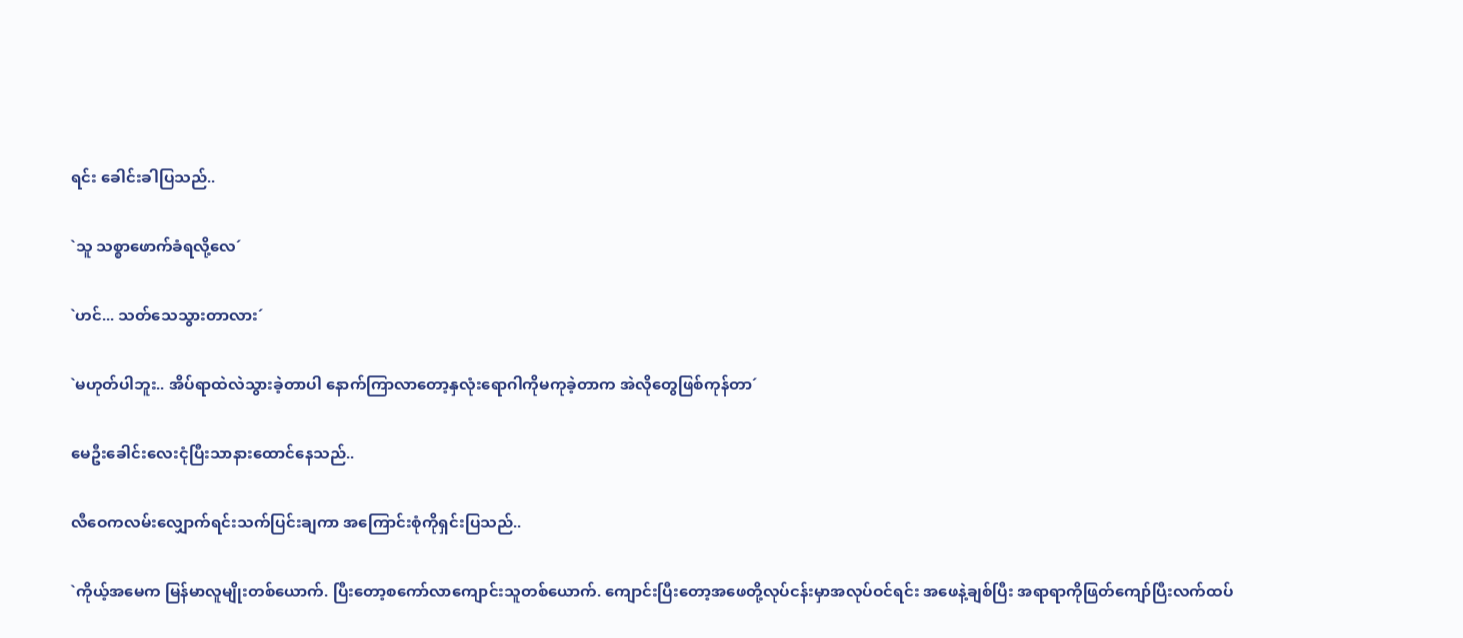ရင်း ခေါင်းခါပြသည်..

`သူ သစ္စာဖောက်ခံရလို့လေ´

`ဟင်... သတ်သေသွားတာလား´

`မဟုတ်ပါဘူး.. အိပ်ရာထဲလဲသွားခဲ့တာပါ နောက်ကြာလာတော့နှလုံးရောဂါကိုမကုခဲ့တာက အဲလိုတွေဖြစ်ကုန်တာ´

မေဦးခေါင်းလေးငုံပြီးသာနားထောင်နေသည်..

လီဝေကလမ်းလျှောက်ရင်းသက်ပြင်းချကာ အကြောင်းစုံကိုရှင်းပြသည်..

`ကိုယ့်အမေက မြန်မာလူမျိုးတစ်ယောက်. ပြီးတော့စကော်လာကျောင်းသူတစ်ယောက်. ကျောင်းပြီးတော့အဖေတို့လုပ်ငန်းမှာအလုပ်ဝင်ရင်း အဖေနဲ့ချစ်ပြီး အရာရာကိုဖြတ်ကျော်ပြီးလက်ထပ်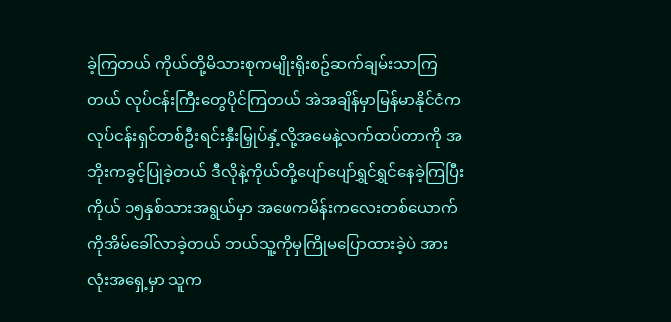ခဲ့ကြတယ် ကိုယ်တို့မိသားစုကမျိုးရိုးစဥ်ဆက်ချမ်းသာကြတယ် လုပ်ငန်းကြီးတွေပိုင်ကြတယ် အဲအချိန်မှာမြန်မာနိုင်ငံကလုပ်ငန်းရှင်တစ်ဦးရင်းနှီးမြှုပ်နှံ့လို့အမေနဲ့လက်ထပ်တာကို အဘိုးကခွင့်ပြုခဲ့တယ် ဒီလိုနဲ့ကိုယ်တို့ပျော်ပျော်ရွှင်ရွှင်နေခဲ့ကြပြီး ကိုယ် ၁၅နှစ်သားအရွယ်မှာ အဖေကမိန်းကလေးတစ်ယောက်ကိုအိမ်ခေါ်လာခဲ့တယ် ဘယ်သူ့ကိုမှကြိုမပြောထားခဲ့ပဲ အားလုံးအရှေ့မှာ သူက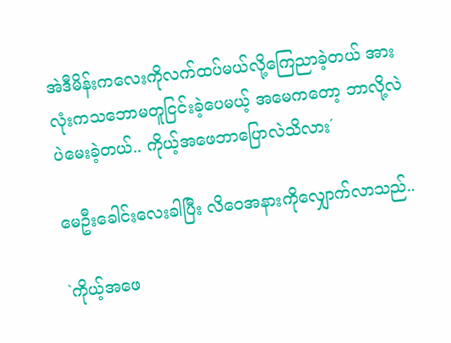အဲဒီမိန်းကလေးကိုလက်ထပ်မယ်လို့ကြေညာခဲ့တယ် အားလုံးကသဘောမတူငြင်းခဲ့ပေမယ့် အမေကတော့ ဘာလို့လဲပဲမေးခဲ့တယ်.. ကိုယ့်အဖေဘာပြောလဲသိလား´

မေဦးခေါင်းလေးခါပြီး လိဝေအနားကိုလျှောက်လာသည်..

`ကိုယ့်အဖေ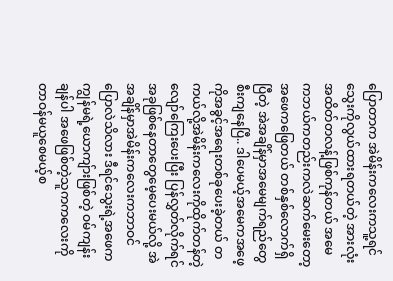ပြောတာက အဲမိန်းကလေးကသူ့ရင်သွေးကိုလွယ်ထားရတယ်တဲ့ အားလုံးအထိတ်တလန့်ဖြစ်ကုန်တယ် အမေကဘယ်ကတည်းကလဲဆက်မေးတော့ အဖေကဖြေတယ် တစ်နှစ်လောက်ရှိပြီတဲ့ အဲအချိန်မှာအမေမျက်ရည်တွေစီးကျနေပြီ.. ဒါပေမယ့်အမေကအဖေ့ကိုအခွင့်အရေးတစ်ခုပေးခဲ့တယ် တကယ်လို့အဲမိန်းကလေးကိုထိုက်တန်တဲ့လျော်ကြေးပေးပြီး ပြန်လွှတ်လိုက်ရင်အခုဖြစ်နေတာတွေမေ့ပေးမယ်လို့ အဲအချိန်မှာအဲမိန်းကလေးကဘာဝင်ပြောလဲသိလား ဒီရင်သွေးရဲ့အဖေကကျွန်မရဲ့ယောကျ်ားဖြစ်တဲ့ ဝမ်ကျန်းချန်ပါ အဖေဖြစ်တဲ့သူကကလေးကိုတာဝန်မယူစေမယ့်စ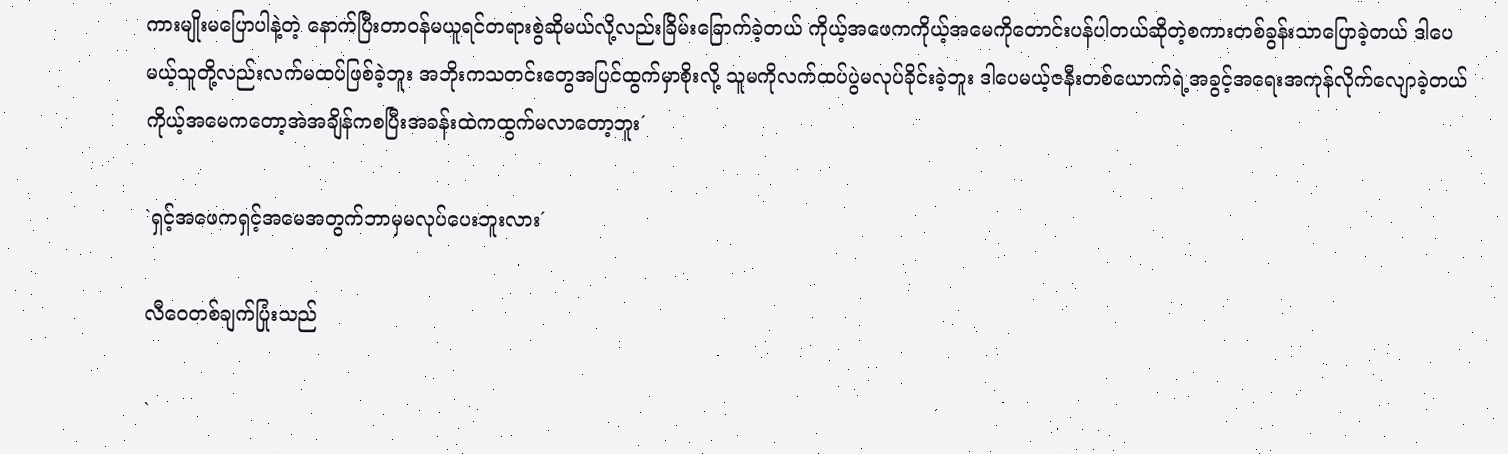ကားမျိုးမပြောပါနဲ့တဲ့ နောက်ပြီးတာဝန်မယူရင်တရားစွဲဆိုမယ်လို့လည်းခြိမ်းခြောက်ခဲ့တယ် ကိုယ့်အဖေကကိုယ့်အမေကိုတောင်းပန်ပါတယ်ဆိုတဲ့စကားတစ်ခွန်းသာပြောခဲ့တယ် ဒါပေမယ့်သူတို့လည်းလက်မထပ်ဖြစ်ခဲ့ဘူး အဘိုးကသတင်းတွေအပြင်ထွက်မှာစိုးလို့ သူမကိုလက်ထပ်ပွဲမလုပ်ခိုင်းခဲ့ဘူး ဒါပေမယ့်ဇနီးတစ်ယောက်ရဲ့အခွင့်အရေးအကုန်လိုက်လျောခဲ့တယ် ကိုယ့်အမေကတော့အဲအချိန်ကစပြီးအခန်းထဲကထွက်မလာတော့ဘူး´

`ရှင့်အဖေကရှင့်အမေအတွက်ဘာမှမလုပ်ပေးဘူးလား´

လီဝေတစ်ချက်ပြုံးသည်

`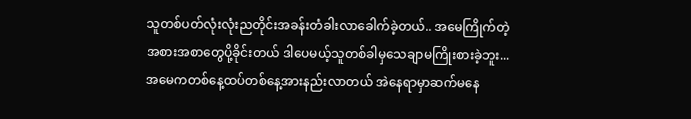သူတစ်ပတ်လုံးလုံးညတိုင်းအခန်းတံခါးလာခေါက်ခဲ့တယ်.. အမေကြိုက်တဲ့အစားအစာတွေပို့ခိုင်းတယ် ဒါပေမယ့်သူတစ်ခါမှသေချာမကြိုးစားခဲ့ဘူး... အမေကတစ်နေ့ထပ်တစ်နေ့အားနည်းလာတယ် အဲနေရာမှာဆက်မနေ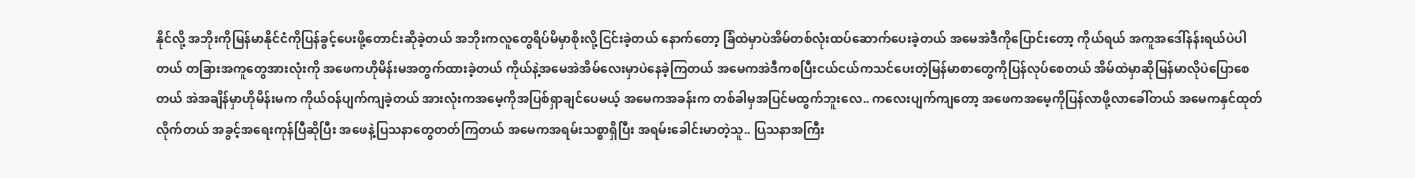နိုင်လို့ အဘိုးကိုမြန်မာနိုင်ငံကိုပြန်ခွင့်ပေးဖို့တောင်းဆိုခဲ့တယ် အဘိုးကလူတွေရိပ်မိမှာစိုးလို့ငြင်းခဲ့တယ် နောက်တော့ ခြံထဲမှာပဲအိမ်တစ်လုံးထပ်ဆောက်ပေးခဲ့တယ် အမေအဲဒီကိုပြောင်းတော့ ကိုယ်ရယ် အကူအဒေါ်နန်းရယ်ပဲပါတယ် တခြားအကူတွေအားလုံးကို အဖေကဟိုမိန်းမအတွက်ထားခဲ့တယ် ကိုယ်နဲ့အမေအဲအိမ်လေးမှာပဲနေခဲ့ကြတယ် အမေကအဲဒီကစပြီးငယ်ငယ်ကသင်ပေးတဲ့မြန်မာစာတွေကိုပြန်လုပ်စေတယ် အိမ်ထဲမှာဆိုမြန်မာလိုပဲပြောစေတယ် အဲအချိန်မှာဟိုမိန်းမက ကိုယ်ဝန်ပျက်ကျခဲ့တယ် အားလုံးကအမေ့ကိုအပြစ်ရှာချင်ပေမယ့် အမေကအခန်းက တစ်ခါမှအပြင်မထွက်ဘူးလေ.. ကလေးပျက်ကျတော့ အဖေကအမေ့ကိုပြန်လာဖို့လာခေါ်တယ် အမေကနှင်ထုတ်လိုက်တယ် အခွင့်အရေးကုန်ပြီဆိုပြီး အဖေနဲ့ပြသနာတွေတတ်ကြတယ် အမေကအရမ်းသစ္စာရှိပြီး အရမ်းခေါင်းမာတဲ့သူ.. ပြသနာအကြီး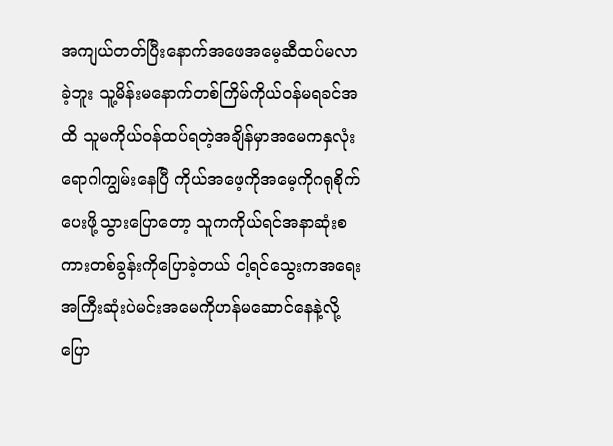အကျယ်တတ်ပြီးနောက်အဖေအမေ့ဆီထပ်မလာခဲ့ဘူး သူ့မိန်းမနောက်တစ်ကြိမ်ကိုယ်ဝန်မရခင်အထိ သူမကိုယ်ဝန်ထပ်ရတဲ့အချိန်မှာအမေကနှလုံးရောဂါကျွမ်းနေပြီ ကိုယ်အဖေ့ကိုအမေ့ကိုဂရုစိုက်ပေးဖို့သွားပြောတော့ သူကကိုယ်ရင်အနာဆုံးစကားတစ်ခွန်းကိုပြောခဲ့တယ် ငါ့ရင်သွေးကအရေးအကြီးဆုံးပဲမင်းအမေကိုဟန်မဆောင်နေနဲ့လို့ပြော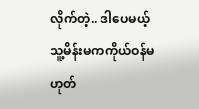လိုက်တဲ့.. ဒါပေမယ့်သူ့မိန်းမကကိုယ်ဝန်မဟုတ်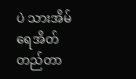ပဲ သားအိမ်ရေအိတ်တည်တာ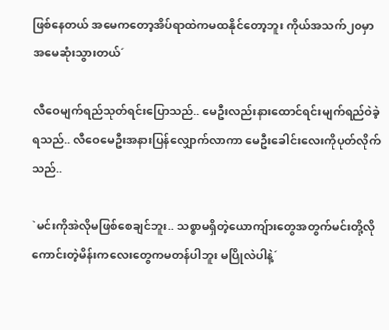ဖြစ်နေတယ် အမေကတော့အိပ်ရာထဲကမထနိုင်တော့ဘူး ကိုယ်အသက်၂၀မှာအမေဆုံးသွားတယ်´

လီဝေမျက်ရည်သုတ်ရင်းပြောသည်.. မေဦးလည်းနားထောင်ရင်းမျက်ရည်ဝဲခဲ့ရသည်.. လီဝေမေဦးအနားပြန်လျှောက်လာကာ မေဦးခေါင်းလေးကိုပုတ်လိုက်သည်..

`မင်းကိုအဲလိုမဖြစ်စေချင်ဘူး.. သစ္စာမရှိတဲ့ယောကျ်ားတွေအတွက်မင်းတို့လိုကောင်းတဲ့မိန်းကလေးတွေကမတန်ပါဘူး မပြိုလဲပါနဲ့´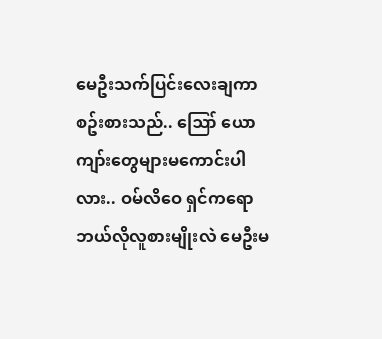မေဦးသက်ပြင်းလေးချကာစဥ်းစားသည်.. ဪ ယောကျာ်းတွေများမကောင်းပါလား.. ဝမ်လိဝေ ရှင်ကရောဘယ်လိုလူစားမျိုးလဲ မေဦးမ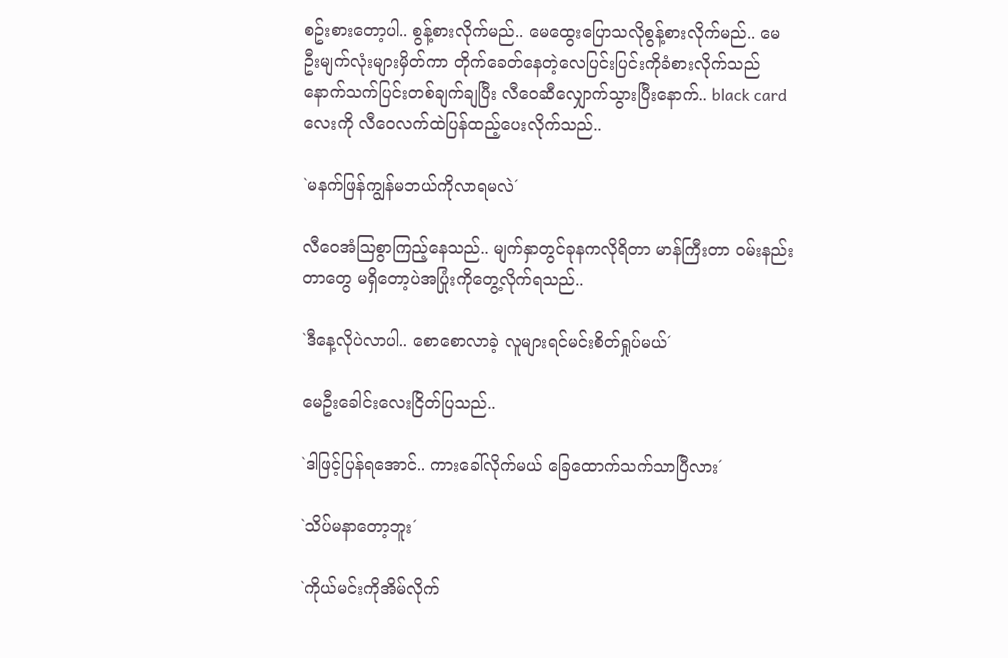စဥ်းစားတော့ပါ.. စွန့်စားလိုက်မည်.. မေထွေးပြောသလိုစွန့်စားလိုက်မည်.. မေဦးမျက်လုံးများမှိတ်ကာ တိုက်ခေတ်နေတဲ့လေပြင်းပြင်းကိုခံစားလိုက်သည် နောက်သက်ပြင်းတစ်ချက်ချပြီး လီဝေဆီလျှောက်သွားပြီးနောက်.. black cardလေးကို လီဝေလက်ထဲပြန်ထည့်ပေးလိုက်သည်..

`မနက်ဖြန်ကျွန်မဘယ်ကိုလာရမလဲ´

လီဝေအံဩစွာကြည့်နေသည်.. မျက်နှာတွင်ခုနကလိုရိတာ မာန်ကြီးတာ ဝမ်းနည်းတာတွေ မရှိတော့ပဲအပြုံးကိုတွေ့လိုက်ရသည်..

`ဒီနေ့လိုပဲလာပါ.. စောစောလာခဲ့ လူများရင်မင်းစိတ်ရှုပ်မယ်´

မေဦးခေါင်းလေးငြိတ်ပြသည်..

`ဒါဖြင့်ပြန်ရအောင်.. ကားခေါ်လိုက်မယ် ခြေထောက်သက်သာပြီလား´

`သိပ်မနာတော့ဘူး´

`ကိုယ်မင်းကိုအိမ်လိုက်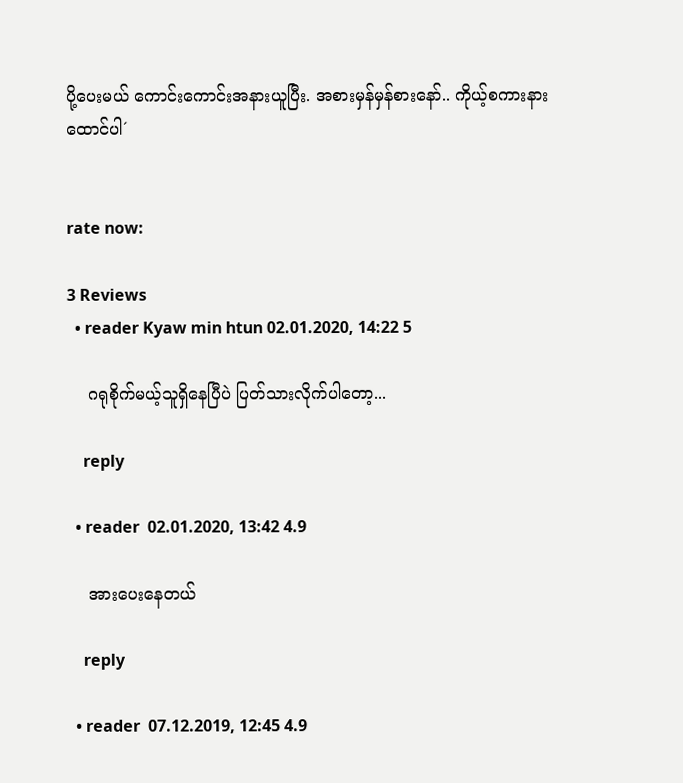ပို့ပေးမယ် ကောင်းကောင်းအနားယူပြီး. အစားမှန်မှန်စားနော်.. ကိုယ့်စကားနားထောင်ပါ´


rate now:

3 Reviews
  • reader Kyaw min htun 02.01.2020, 14:22 5

    ဂရုစိုက်မယ့်သူရှိနေပြီပဲ ပြတ်သားလိုက်ပါတော့...

    reply

  • reader  02.01.2020, 13:42 4.9

    အားပေးနေတယ်

    reply

  • reader  07.12.2019, 12:45 4.9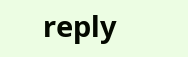reply